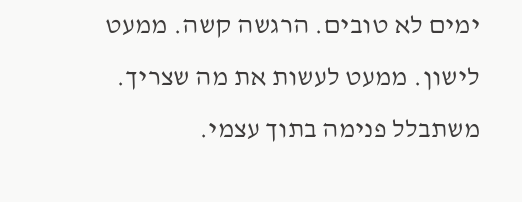ימים לא טובים. הרגשה קשה. ממעט לישון. ממעט לעשות את מה שצריך. משתבלל פנימה בתוך עצמי.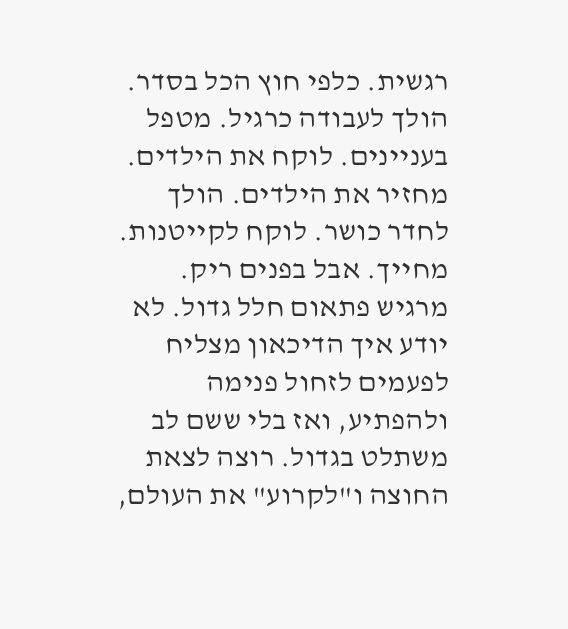רגשית. כלפי חוץ הכל בסדר. הולך לעבודה כרגיל. מטפל בעניינים. לוקח את הילדים. מחזיר את הילדים. הולך לחדר כושר. לוקח לקייטנות. מחייך. אבל בפנים ריק. מרגיש פתאום חלל גדול. לא יודע איך הדיכאון מצליח לפעמים לזחול פנימה ולהפתיע, ואז בלי ששם לב משתלט בגדול. רוצה לצאת החוצה ו"לקרוע" את העולם,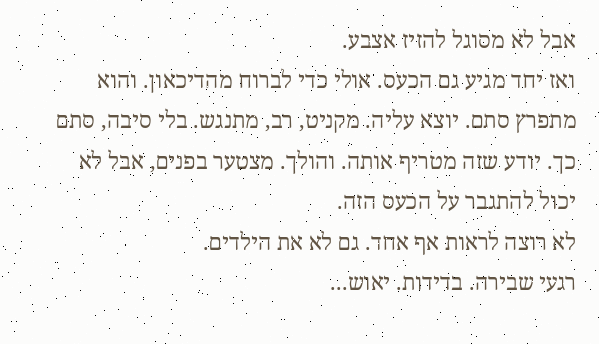אבל לא מסוגל להזיז אצבע.
ואז יחד מגיע גם הכעס. אולי כדי לברוח מהדיכאון. והוא מתפרץ סתם. יוצא עליה. מקניט, רב, מתנגש. בלי סיבה, סתם כך. יודע שזה מטריף אותה. והולך. מצטער בפנים, אבל לא יכול להתגבר על הכעס הזה.
לא רוצה לראות אף אחד. גם לא את הילדים.
רגעי שבירה. בדידות. יאוש...